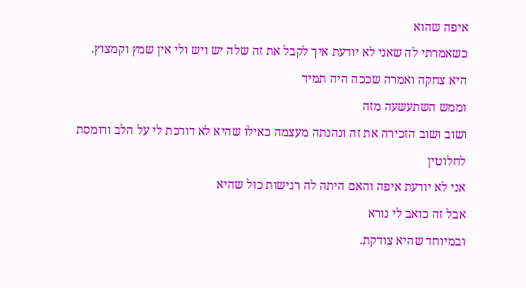איפה שהוא
כשאמרתי לה שאני לא יודעת איך לקבל את זה שלה יש ויש ולי אין שמץ וקמצוץ.
היא צחקה ואמרה שככה היה תמיד
וממש השתעשעה מזה
ושוב ושוב הזכירה את זה ונהנתה מעצמה כאילו שהיא לא דורכת לי על הלב ורומסת לחלוטין
אני לא יודעת איפה והאם היתה לה רגישות כול שהיא
אבל זה כואב לי נורא
ובמיוחד שהיא צודקת.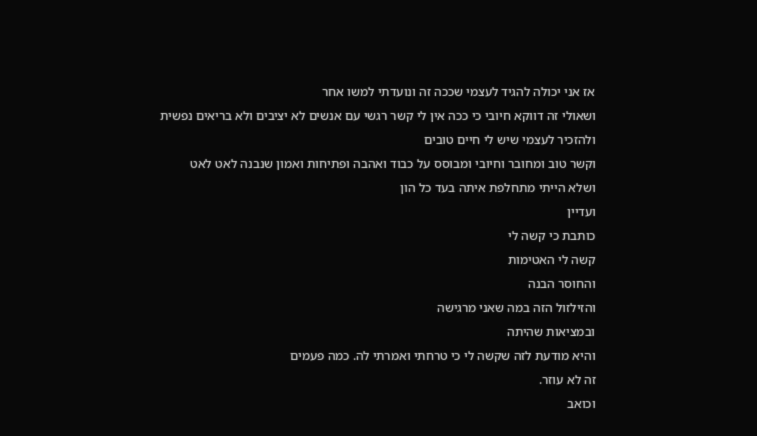אז אני יכולה להגיד לעצמי שככה זה ונועדתי למשו אחר
ושאולי זה דווקא חיובי כי ככה אין לי קשר רגשי עם אנשים לא יציבים ולא בריאים נפשית
ולהזכיר לעצמי שיש לי חיים טובים
וקשר טוב ומחובר וחיובי ומבוסס על כבוד ואהבה ופתיחות ואמון שנבנה לאט לאט
ושלא הייתי מתחלפת איתה בעד כל הון
ועדיין
כותבת כי קשה לי
קשה לי האטימות
והחוסר הבנה
והזילזול הזה במה שאני מרגישה
ובמציאות שהיתה
והיא מודעת לזה שקשה לי כי טרחתי ואמרתי לה. כמה פעמים
זה לא עוזר.
וכואב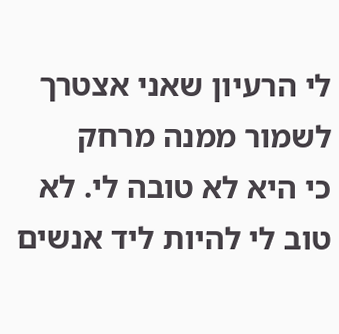לי הרעיון שאני אצטרך לשמור ממנה מרחק
כי היא לא טובה לי. לא טוב לי להיות ליד אנשים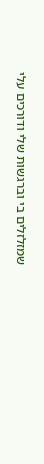שמזלזלים בי וברגשות שלי ודורכים עלי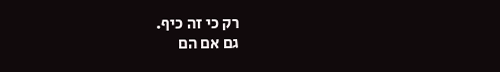רק כי זה כיף.
גם אם הם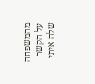מהמשפחה
על הקשר שלה איתי